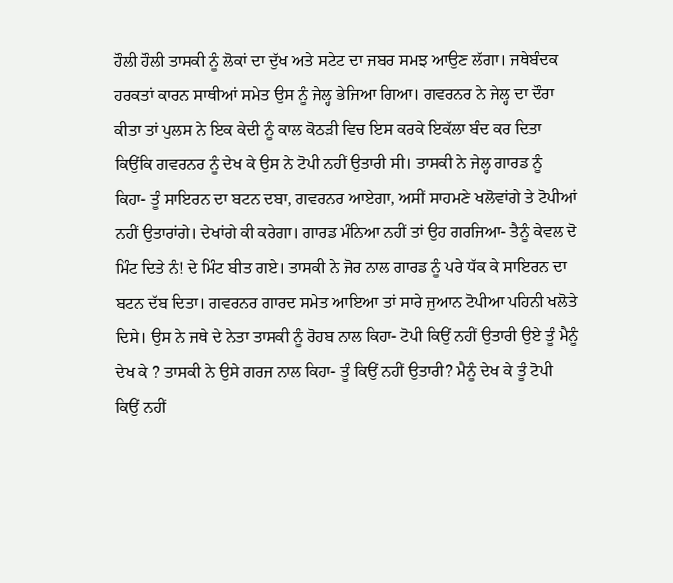ਹੌਲੀ ਹੌਲੀ ਤਾਸਕੀ ਨੂੰ ਲੋਕਾਂ ਦਾ ਦੁੱਖ ਅਤੇ ਸਟੇਟ ਦਾ ਜਬਰ ਸਮਝ ਆਉਣ ਲੱਗਾ। ਜਥੇਬੰਦਕ ਹਰਕਤਾਂ ਕਾਰਨ ਸਾਥੀਆਂ ਸਮੇਤ ਉਸ ਨੂੰ ਜੇਲ੍ਹ ਭੇਜਿਆ ਗਿਆ। ਗਵਰਨਰ ਨੇ ਜੇਲ੍ਹ ਦਾ ਦੌਰਾ ਕੀਤਾ ਤਾਂ ਪੁਲਸ ਨੇ ਇਕ ਕੇਦੀ ਨੂੰ ਕਾਲ ਕੋਠੜੀ ਵਿਚ ਇਸ ਕਰਕੇ ਇਕੱਲਾ ਬੰਦ ਕਰ ਦਿਤਾ ਕਿਉਂਕਿ ਗਵਰਨਰ ਨੂੰ ਦੇਖ ਕੇ ਉਸ ਨੇ ਟੋਪੀ ਨਹੀਂ ਉਤਾਰੀ ਸੀ। ਤਾਸਕੀ ਨੇ ਜੇਲ੍ਹ ਗਾਰਡ ਨੂੰ ਕਿਹਾ- ਤੂੰ ਸਾਇਰਨ ਦਾ ਬਟਨ ਦਬਾ, ਗਵਰਨਰ ਆਏਗਾ, ਅਸੀਂ ਸਾਹਮਣੇ ਖਲੋਵਾਂਗੇ ਤੇ ਟੋਪੀਆਂ ਨਹੀਂ ਉਤਾਰਾਂਗੇ। ਦੇਖਾਂਗੇ ਕੀ ਕਰੇਗਾ। ਗਾਰਡ ਮੰਨਿਆ ਨਹੀਂ ਤਾਂ ਉਹ ਗਰਜਿਆ- ਤੈਨੂੰ ਕੇਵਲ ਦੋ ਮਿੰਟ ਦਿਤੇ ਨੰ! ਦੇ ਮਿੰਟ ਬੀਤ ਗਏ। ਤਾਸਕੀ ਨੇ ਜੋਰ ਨਾਲ ਗਾਰਡ ਨੂੰ ਪਰੇ ਧੱਕ ਕੇ ਸਾਇਰਨ ਦਾ ਬਟਨ ਦੱਬ ਦਿਤਾ। ਗਵਰਨਰ ਗਾਰਦ ਸਮੇਤ ਆਇਆ ਤਾਂ ਸਾਰੇ ਜੁਆਨ ਟੋਪੀਆ ਪਹਿਨੀ ਖਲੋਤੇ ਦਿਸੇ। ਉਸ ਨੇ ਜਥੇ ਦੇ ਨੇਤਾ ਤਾਸਕੀ ਨੂੰ ਰੋਹਬ ਨਾਲ ਕਿਹਾ- ਟੋਪੀ ਕਿਉਂ ਨਹੀਂ ਉਤਾਰੀ ਉਏ ਤੂੰ ਮੈਨੂੰ ਦੇਖ ਕੇ ? ਤਾਸਕੀ ਨੇ ਉਸੇ ਗਰਜ ਨਾਲ ਕਿਹਾ- ਤੂੰ ਕਿਉਂ ਨਹੀਂ ਉਤਾਰੀ? ਮੈਨੂੰ ਦੇਖ ਕੇ ਤੂੰ ਟੋਪੀ ਕਿਉਂ ਨਹੀਂ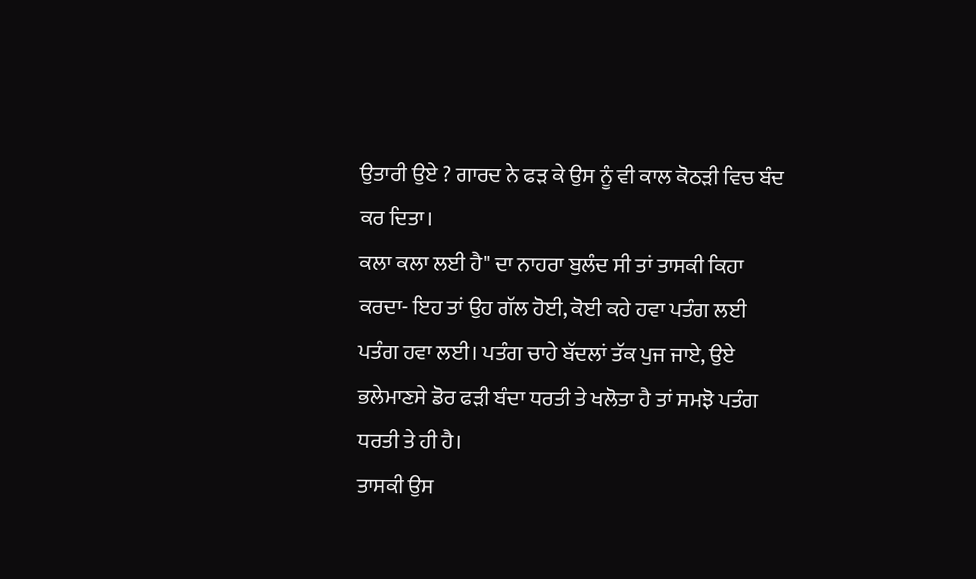ਉਤਾਰੀ ਉਏ ? ਗਾਰਦ ਨੇ ਫੜ ਕੇ ਉਸ ਨੂੰ ਵੀ ਕਾਲ ਕੋਠੜੀ ਵਿਚ ਬੰਦ ਕਰ ਦਿਤਾ।
ਕਲਾ ਕਲਾ ਲਈ ਹੈ" ਦਾ ਨਾਹਰਾ ਬੁਲੰਦ ਸੀ ਤਾਂ ਤਾਸਕੀ ਕਿਹਾ ਕਰਦਾ- ਇਹ ਤਾਂ ਉਹ ਗੱਲ ਹੋਈ, ਕੋਈ ਕਹੇ ਹਵਾ ਪਤੰਗ ਲਈ ਪਤੰਗ ਹਵਾ ਲਈ। ਪਤੰਗ ਚਾਹੇ ਬੱਦਲਾਂ ਤੱਕ ਪੁਜ ਜਾਏ, ਉਏ ਭਲੇਮਾਣਸੇ ਡੋਰ ਫੜੀ ਬੰਦਾ ਧਰਤੀ ਤੇ ਖਲੋਤਾ ਹੈ ਤਾਂ ਸਮਝੋ ਪਤੰਗ ਧਰਤੀ ਤੇ ਹੀ ਹੈ।
ਤਾਸਕੀ ਉਸ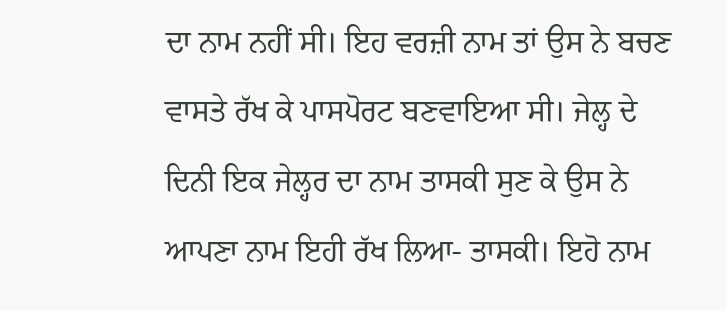ਦਾ ਨਾਮ ਨਹੀਂ ਸੀ। ਇਹ ਵਰਜ਼ੀ ਨਾਮ ਤਾਂ ਉਸ ਨੇ ਬਚਣ ਵਾਸਤੇ ਰੱਖ ਕੇ ਪਾਸਪੋਰਟ ਬਣਵਾਇਆ ਸੀ। ਜੇਲ੍ਹ ਦੇ ਦਿਨੀ ਇਕ ਜੇਲ੍ਹਰ ਦਾ ਨਾਮ ਤਾਸਕੀ ਸੁਣ ਕੇ ਉਸ ਨੇ ਆਪਣਾ ਨਾਮ ਇਹੀ ਰੱਖ ਲਿਆ- ਤਾਸਕੀ। ਇਹੋ ਨਾਮ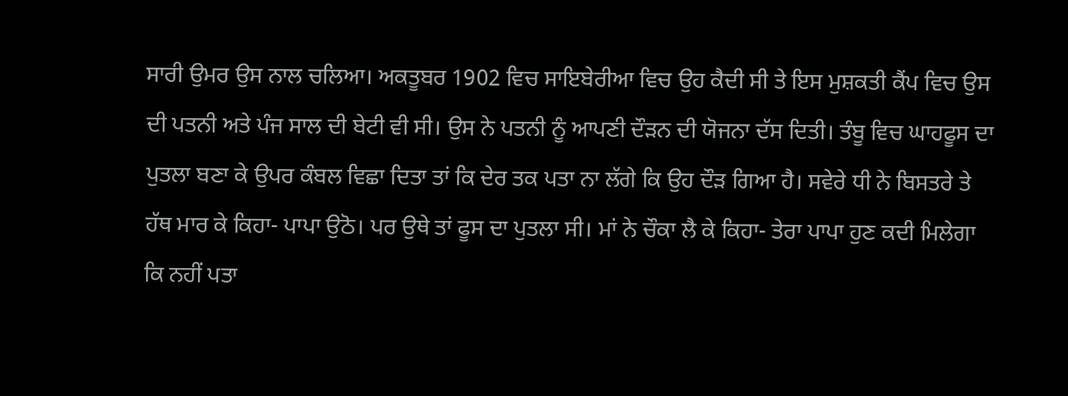ਸਾਰੀ ਉਮਰ ਉਸ ਨਾਲ ਚਲਿਆ। ਅਕਤੂਬਰ 1902 ਵਿਚ ਸਾਇਬੇਰੀਆ ਵਿਚ ਉਹ ਕੈਦੀ ਸੀ ਤੇ ਇਸ ਮੁਸ਼ਕਤੀ ਕੈਂਪ ਵਿਚ ਉਸ ਦੀ ਪਤਨੀ ਅਤੇ ਪੰਜ ਸਾਲ ਦੀ ਬੇਟੀ ਵੀ ਸੀ। ਉਸ ਨੇ ਪਤਨੀ ਨੂੰ ਆਪਣੀ ਦੌੜਨ ਦੀ ਯੋਜਨਾ ਦੱਸ ਦਿਤੀ। ਤੰਬੂ ਵਿਚ ਘਾਹਫੂਸ ਦਾ ਪੁਤਲਾ ਬਣਾ ਕੇ ਉਪਰ ਕੰਬਲ ਵਿਛਾ ਦਿਤਾ ਤਾਂ ਕਿ ਦੇਰ ਤਕ ਪਤਾ ਨਾ ਲੱਗੇ ਕਿ ਉਹ ਦੌੜ ਗਿਆ ਹੈ। ਸਵੇਰੇ ਧੀ ਨੇ ਬਿਸਤਰੇ ਤੇ ਹੱਥ ਮਾਰ ਕੇ ਕਿਹਾ- ਪਾਪਾ ਉਠੋ। ਪਰ ਉਥੇ ਤਾਂ ਫੂਸ ਦਾ ਪੁਤਲਾ ਸੀ। ਮਾਂ ਨੇ ਚੌਕਾ ਲੈ ਕੇ ਕਿਹਾ- ਤੇਰਾ ਪਾਪਾ ਹੁਣ ਕਦੀ ਮਿਲੇਗਾ ਕਿ ਨਹੀਂ ਪਤਾ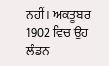ਨਹੀਂ। ਅਕਤੂਬਰ 1902 ਵਿਚ ਉਹ ਲੰਡਨ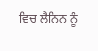ਵਿਚ ਲੈਨਿਨ ਨੂੰ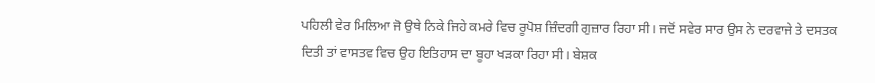ਪਹਿਲੀ ਵੇਰ ਮਿਲਿਆ ਜੋ ਉਥੇ ਨਿਕੇ ਜਿਹੇ ਕਮਰੇ ਵਿਚ ਰੂਪੋਸ਼ ਜ਼ਿੰਦਗੀ ਗੁਜ਼ਾਰ ਰਿਹਾ ਸੀ। ਜਦੋਂ ਸਵੇਰ ਸਾਰ ਉਸ ਨੇ ਦਰਵਾਜੇ ਤੇ ਦਸਤਕ ਦਿਤੀ ਤਾਂ ਵਾਸਤਵ ਵਿਚ ਉਹ ਇਤਿਹਾਸ ਦਾ ਬੂਹਾ ਖੜਕਾ ਰਿਹਾ ਸੀ। ਬੇਸ਼ਕ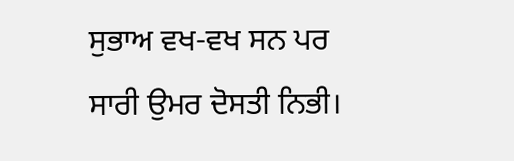ਸੁਭਾਅ ਵਖ-ਵਖ ਸਨ ਪਰ ਸਾਰੀ ਉਮਰ ਦੋਸਤੀ ਨਿਭੀ।